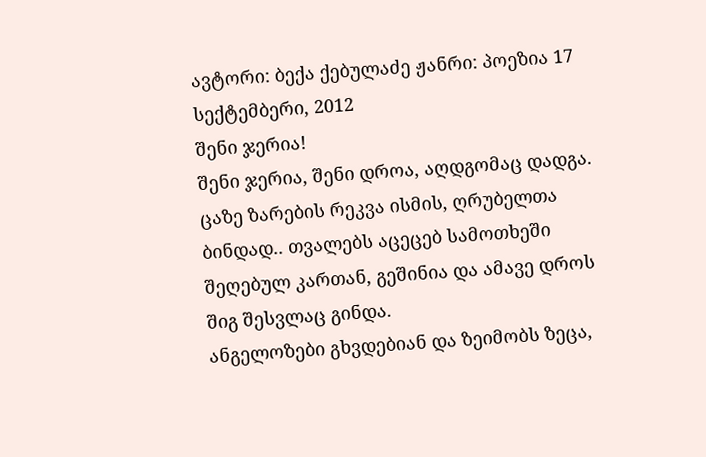ავტორი: ბექა ქებულაძე ჟანრი: პოეზია 17 სექტემბერი, 2012
შენი ჯერია!
შენი ჯერია, შენი დროა, აღდგომაც დადგა. ცაზე ზარების რეკვა ისმის, ღრუბელთა ბინდად.. თვალებს აცეცებ სამოთხეში შეღებულ კართან, გეშინია და ამავე დროს შიგ შესვლაც გინდა.
ანგელოზები გხვდებიან და ზეიმობს ზეცა,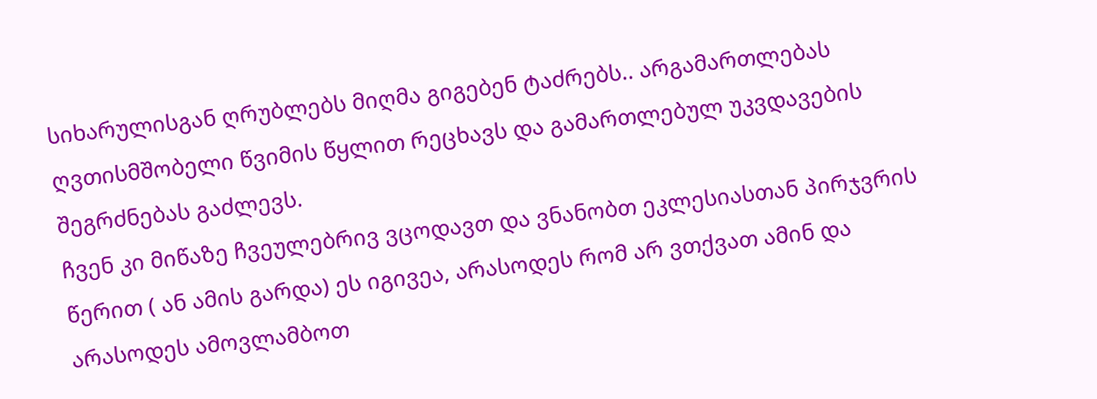სიხარულისგან ღრუბლებს მიღმა გიგებენ ტაძრებს.. არგამართლებას ღვთისმშობელი წვიმის წყლით რეცხავს და გამართლებულ უკვდავების შეგრძნებას გაძლევს.
ჩვენ კი მიწაზე ჩვეულებრივ ვცოდავთ და ვნანობთ ეკლესიასთან პირჯვრის წერით ( ან ამის გარდა) ეს იგივეა, არასოდეს რომ არ ვთქვათ ამინ და არასოდეს ამოვლამბოთ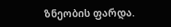ზნეობის ფარდა.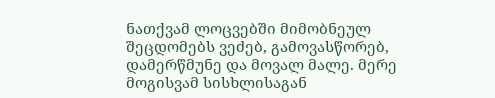ნათქვამ ლოცვებში მიმობნეულ შეცდომებს ვეძებ, გამოვასწორებ, დამერწმუნე და მოვალ მალე. მერე მოგისვამ სისხლისაგან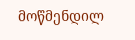მოწმენდილ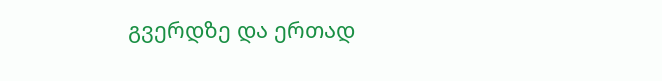გვერდზე და ერთად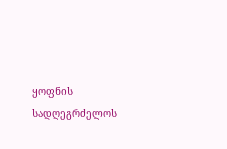ყოფნის სადღეგრძელოს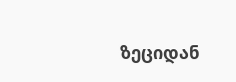ზეციდან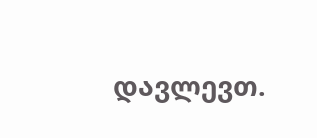დავლევთ.